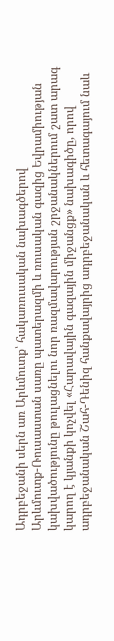Ադրբեջանի սերն առ Արևմուտք՝ հակառուսական նախագծերով
Արևմուտք-Ռուսաստան սառը պատերազմի և ռուսական գազից Եվրամիության կախվածությունը թուլացնելու նոր ռազմավարության շրջանակներում շատ արագ կարող է կյանքի կոչվել «Հարավային գազային միջանցք» նախագիծը, որով ադրբեջանական Շահ-Դենիզ հանքավայրից ադրբեջանական և հետագայում նաև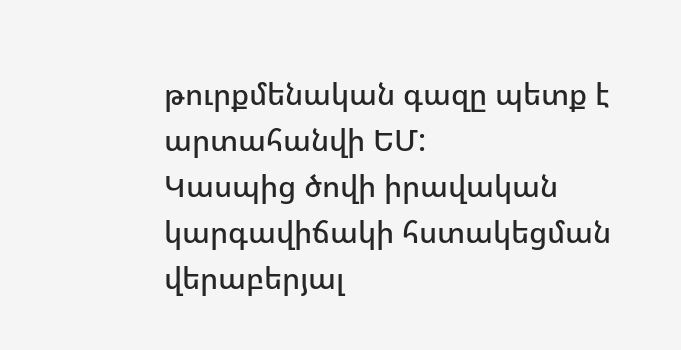թուրքմենական գազը պետք է արտահանվի ԵՄ:
Կասպից ծովի իրավական կարգավիճակի հստակեցման վերաբերյալ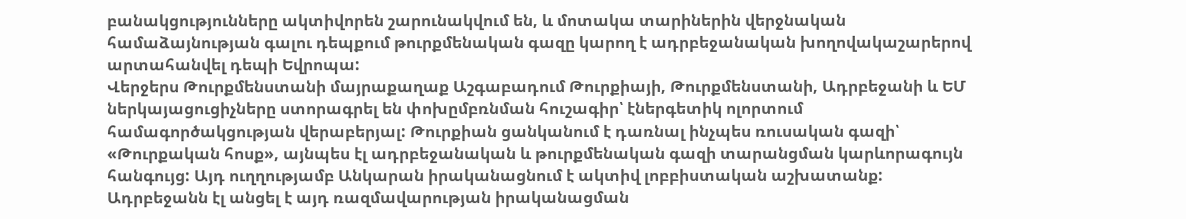բանակցությունները ակտիվորեն շարունակվում են, և մոտակա տարիներին վերջնական համաձայնության գալու դեպքում թուրքմենական գազը կարող է ադրբեջանական խողովակաշարերով արտահանվել դեպի Եվրոպա:
Վերջերս Թուրքմենստանի մայրաքաղաք Աշգաբադում Թուրքիայի, Թուրքմենստանի, Ադրբեջանի և ԵՄ ներկայացուցիչները ստորագրել են փոխըմբռնման հուշագիր՝ էներգետիկ ոլորտում համագործակցության վերաբերյալ: Թուրքիան ցանկանում է դառնալ ինչպես ռուսական գազի՝ «Թուրքական հոսք», այնպես էլ ադրբեջանական և թուրքմենական գազի տարանցման կարևորագույն հանգույց: Այդ ուղղությամբ Անկարան իրականացնում է ակտիվ լոբբիստական աշխատանք: Ադրբեջանն էլ անցել է այդ ռազմավարության իրականացման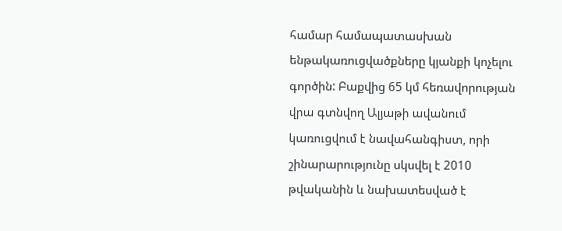համար համապատասխան ենթակառուցվածքները կյանքի կոչելու գործին: Բաքվից 65 կմ հեռավորության վրա գտնվող Ալյաթի ավանում կառուցվում է նավահանգիստ, որի շինարարությունը սկսվել է 2010 թվականին և նախատեսված է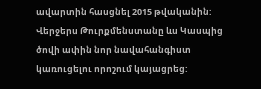ավարտին հասցնել 2015 թվականին:
Վերջերս Թուրքմենստանը ևս Կասպից ծովի ափին նոր նավահանգիստ կառուցելու որոշում կայացրեց: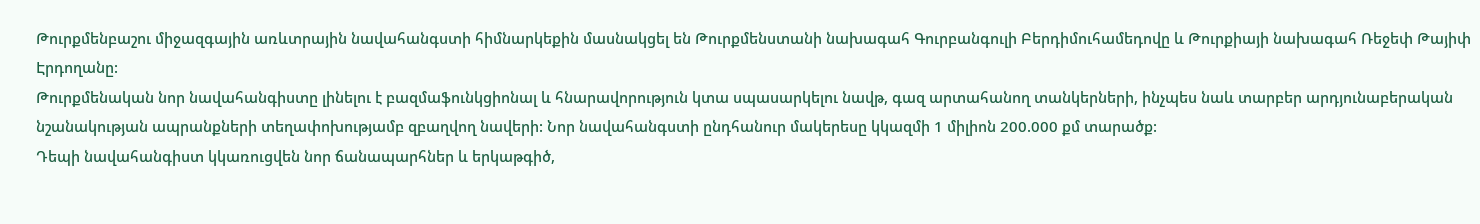Թուրքմենբաշու միջազգային առևտրային նավահանգստի հիմնարկեքին մասնակցել են Թուրքմենստանի նախագահ Գուրբանգուլի Բերդիմուհամեդովը և Թուրքիայի նախագահ Ռեջեփ Թայիփ Էրդողանը:
Թուրքմենական նոր նավահանգիստը լինելու է բազմաֆունկցիոնալ և հնարավորություն կտա սպասարկելու նավթ, գազ արտահանող տանկերների, ինչպես նաև տարբեր արդյունաբերական նշանակության ապրանքների տեղափոխությամբ զբաղվող նավերի: Նոր նավահանգստի ընդհանուր մակերեսը կկազմի 1 միլիոն 200.000 քմ տարածք:
Դեպի նավահանգիստ կկառուցվեն նոր ճանապարհներ և երկաթգիծ,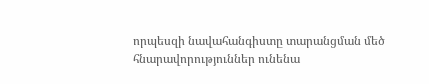որպեսզի նավահանգիստը տարանցման մեծ հնարավորություններ ունենա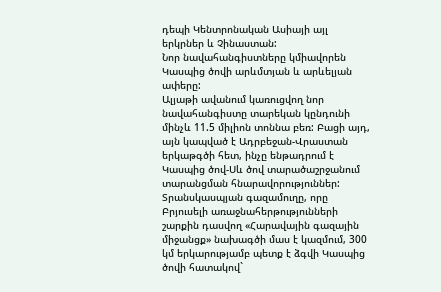դեպի Կենտրոնական Ասիայի այլ երկրներ և Չինաստան:
Նոր նավահանգիստները կմիավորեն Կասպից ծովի արևմտյան և արևելյան ափերը:
Ալյաթի ավանում կառուցվող նոր նավահանգիստը տարեկան կընդունի մինչև 11.5 միլիոն տոննա բեռ: Բացի այդ, այն կապված է Ադրբեջան-Վրաստան երկաթգծի հետ, ինչը ենթադրում է Կասպից ծով-Սև ծով տարածաշրջանում տարանցման հնարավորություններ:
Տրանսկասպյան գազամուղը, որը Բրյուսելի առաջնահերթությունների շարքին դասվող «Հարավային գազային միջանցք» նախագծի մաս է կազմում, 300 կմ երկարությամբ պետք է ձգվի Կասպից ծովի հատակով`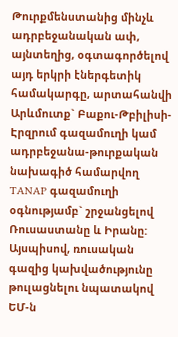Թուրքմենստանից մինչև ադրբեջանական ափ, այնտեղից, օգտագործելով այդ երկրի էներգետիկ համակարգը, արտահանվի Արևմուտք` Բաքու-Թբիլիսի-Էրզրում գազամուղի կամ ադրբեջանա-թուրքական նախագիծ համարվող TANAP գազամուղի օգնությամբ` շրջանցելով Ռուսաստանը և Իրանը:
Այսպիսով, ռուսական գազից կախվածությունը թուլացնելու նպատակով ԵՄ-ն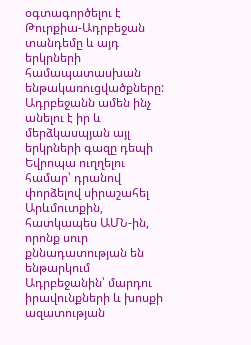օգտագործելու է Թուրքիա-Ադրբեջան տանդեմը և այդ երկրների համապատասխան ենթակառուցվածքները:
Ադրբեջանն ամեն ինչ անելու է իր և մերձկասպյան այլ երկրների գազը դեպի Եվրոպա ուղղելու համար՝ դրանով փորձելով սիրաշահել Արևմուտքին, հատկապես ԱՄՆ-ին, որոնք սուր քննադատության են ենթարկում Ադրբեջանին՝ մարդու իրավունքների և խոսքի ազատության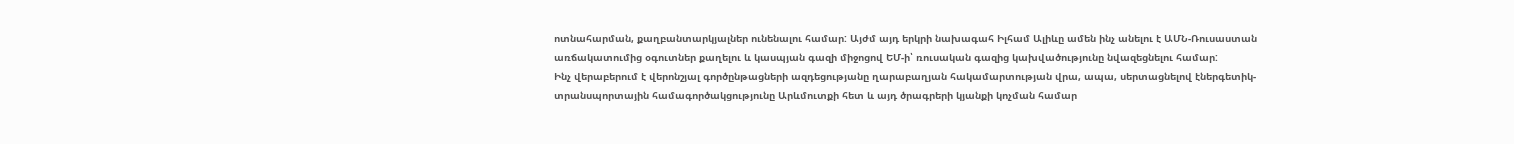ոտնահարման, քաղբանտարկյալներ ունենալու համար: Այժմ այդ երկրի նախագահ Իլհամ Ալիևը ամեն ինչ անելու է ԱՄՆ-Ռուսաստան առճակատումից օգուտներ քաղելու և կասպյան գազի միջոցով ԵՄ-ի՝ ռուսական գազից կախվածությունը նվազեցնելու համար:
Ինչ վերաբերում է վերոնշյալ գործընթացների ազդեցությանը ղարաբաղյան հակամարտության վրա, ապա, սերտացնելով էներգետիկ-տրանսպորտային համագործակցությունը Արևմուտքի հետ և այդ ծրագրերի կյանքի կոչման համար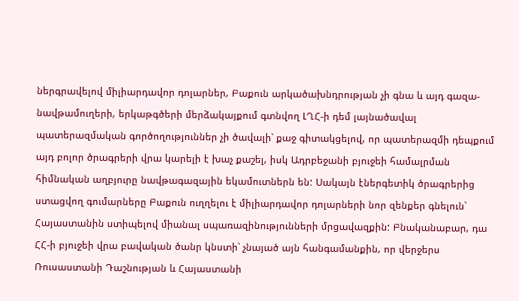ներգրավելով միլիարդավոր դոլարներ, Բաքուն արկածախնդրության չի գնա և այդ գազա-նավթամուղերի, երկաթգծերի մերձակայքում գտնվող ԼՂՀ-ի դեմ լայնածավալ պատերազմական գործողություններ չի ծավալի՝ քաջ գիտակցելով, որ պատերազմի դեպքում այդ բոլոր ծրագրերի վրա կարելի է խաչ քաշել, իսկ Ադրբեջանի բյուջեի համալրման հիմնական աղբյուրը նավթագազային եկամուտներն են: Սակայն էներգետիկ ծրագրերից ստացվող գումարները Բաքուն ուղղելու է միլիարդավոր դոլարների նոր զենքեր գնելուն՝ Հայաստանին ստիպելով միանալ սպառազինությունների մրցավազքին: Բնականաբար, դա ՀՀ-ի բյուջեի վրա բավական ծանր կնստի՝ չնայած այն հանգամանքին, որ վերջերս Ռուսաստանի Դաշնության և Հայաստանի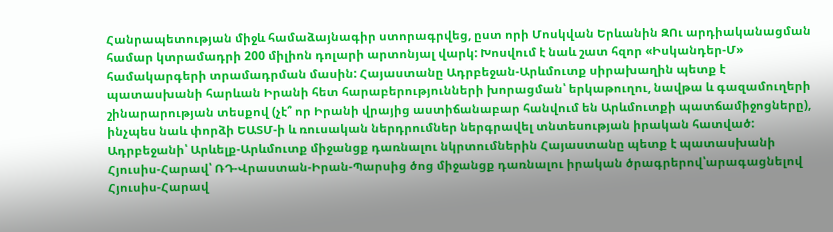Հանրապետության միջև համաձայնագիր ստորագրվեց, ըստ որի Մոսկվան Երևանին ԶՈւ արդիականացման համար կտրամադրի 200 միլիոն դոլարի արտոնյալ վարկ: Խոսվում է նաև շատ հզոր «Իսկանդեր-Մ» համակարգերի տրամադրման մասին: Հայաստանը Ադրբեջան-Արևմուտք սիրախաղին պետք է պատասխանի հարևան Իրանի հետ հարաբերությունների խորացման՝ երկաթուղու, նավթա և գազամուղերի շինարարության տեսքով (չէ՞ որ Իրանի վրայից աստիճանաբար հանվում են Արևմուտքի պատճամիջոցները), ինչպես նաև փորձի ԵԱՏՄ-ի և ռուսական ներդրումներ ներգրավել տնտեսության իրական հատված: Ադրբեջանի՝ Արևելք-Արևմուտք միջանցք դառնալու նկրտումներին Հայաստանը պետք է պատասխանի Հյուսիս-Հարավ՝ ՌԴ-Վրաստան-Իրան-Պարսից ծոց միջանցք դառնալու իրական ծրագրերով՝արագացնելով Հյուսիս-Հարավ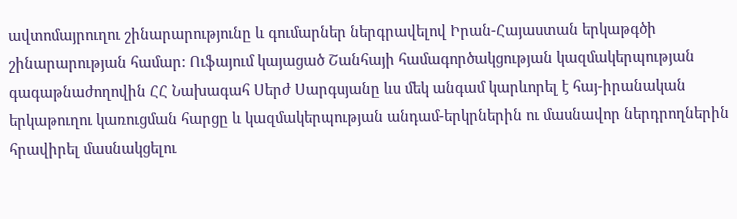ավտոմայրուղու շինարարությունը և գումարներ ներգրավելով Իրան-Հայաստան երկաթգծի շինարարության համար: Ուֆայում կայացած Շանհայի համագործակցության կազմակերպության գագաթնաժողովին ՀՀ Նախագահ Սերժ Սարգսյանը ևս մեկ անգամ կարևորել է հայ-իրանական երկաթուղու կառուցման հարցը և կազմակերպության անդամ-երկրներին ու մասնավոր ներդրողներին հրավիրել մասնակցելու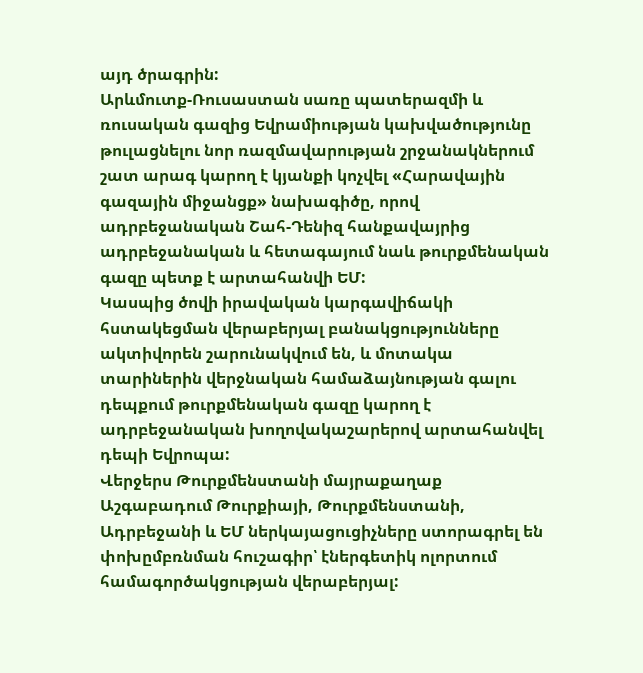այդ ծրագրին:
Արևմուտք-Ռուսաստան սառը պատերազմի և ռուսական գազից Եվրամիության կախվածությունը թուլացնելու նոր ռազմավարության շրջանակներում շատ արագ կարող է կյանքի կոչվել «Հարավային գազային միջանցք» նախագիծը, որով ադրբեջանական Շահ-Դենիզ հանքավայրից ադրբեջանական և հետագայում նաև թուրքմենական գազը պետք է արտահանվի ԵՄ:
Կասպից ծովի իրավական կարգավիճակի հստակեցման վերաբերյալ բանակցությունները ակտիվորեն շարունակվում են, և մոտակա տարիներին վերջնական համաձայնության գալու դեպքում թուրքմենական գազը կարող է ադրբեջանական խողովակաշարերով արտահանվել դեպի Եվրոպա:
Վերջերս Թուրքմենստանի մայրաքաղաք Աշգաբադում Թուրքիայի, Թուրքմենստանի, Ադրբեջանի և ԵՄ ներկայացուցիչները ստորագրել են փոխըմբռնման հուշագիր՝ էներգետիկ ոլորտում համագործակցության վերաբերյալ: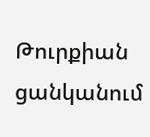Թուրքիան ցանկանում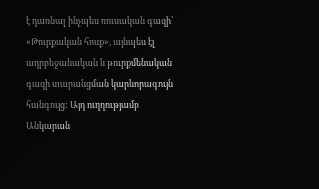է դառնալ ինչպես ռուսական գազի՝ «Թուրքական հոսք», այնպես էլ ադրբեջանական և թուրքմենական գազի տարանցման կարևորագույն հանգույց: Այդ ուղղությամբ Անկարան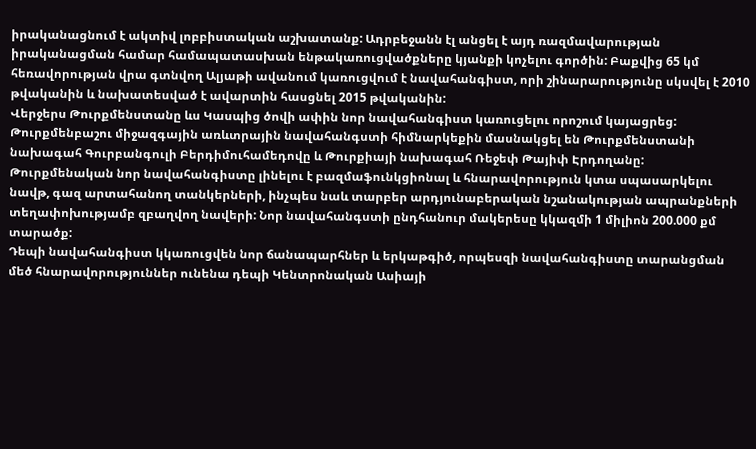իրականացնում է ակտիվ լոբբիստական աշխատանք: Ադրբեջանն էլ անցել է այդ ռազմավարության իրականացման համար համապատասխան ենթակառուցվածքները կյանքի կոչելու գործին: Բաքվից 65 կմ հեռավորության վրա գտնվող Ալյաթի ավանում կառուցվում է նավահանգիստ, որի շինարարությունը սկսվել է 2010 թվականին և նախատեսված է ավարտին հասցնել 2015 թվականին:
Վերջերս Թուրքմենստանը ևս Կասպից ծովի ափին նոր նավահանգիստ կառուցելու որոշում կայացրեց: Թուրքմենբաշու միջազգային առևտրային նավահանգստի հիմնարկեքին մասնակցել են Թուրքմենստանի նախագահ Գուրբանգուլի Բերդիմուհամեդովը և Թուրքիայի նախագահ Ռեջեփ Թայիփ Էրդողանը:
Թուրքմենական նոր նավահանգիստը լինելու է բազմաֆունկցիոնալ և հնարավորություն կտա սպասարկելու նավթ, գազ արտահանող տանկերների, ինչպես նաև տարբեր արդյունաբերական նշանակության ապրանքների տեղափոխությամբ զբաղվող նավերի: Նոր նավահանգստի ընդհանուր մակերեսը կկազմի 1 միլիոն 200.000 քմ տարածք:
Դեպի նավահանգիստ կկառուցվեն նոր ճանապարհներ և երկաթգիծ, որպեսզի նավահանգիստը տարանցման մեծ հնարավորություններ ունենա դեպի Կենտրոնական Ասիայի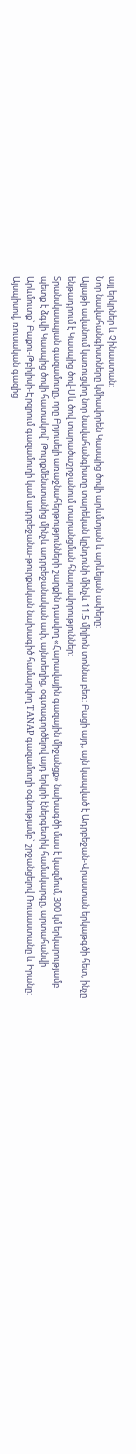այլ երկրներ և Չինաստան:
Նոր նավահանգիստները կմիավորեն Կասպից ծովի արևմտյան և արևելյան ափերը:
Ալյաթի ավանում կառուցվող նոր նավահանգիստը տարեկան կընդունի մինչև 11.5 միլիոն տոննա բեռ: Բացի այդ, այն կապված է Ադրբեջան-Վրաստան երկաթգծի հետ, ինչը ենթադրում է Կասպից ծով-Սև ծով տարածաշրջանում տարանցման հնարավորություններ:
Տրանսկասպյան գազամուղը, որը Բրյուսելի առաջնահերթությունների շարքին դասվող «Հարավային գազային միջանցք» նախագծի մաս է կազմում, 300 կմ երկարությամբ պետք է ձգվի Կասպից ծովի հատակով` Թուրքմենստանից մինչև ադրբեջանական ափ, այնտեղից, օգտագործելով այդ երկրի էներգետիկ համակարգը, արտահանվի Արևմուտք` Բաքու-Թբիլիսի-Էրզրում գազամուղի կամ ադրբեջանա-թուրքական նախագիծ համարվող TANAP գազամուղի օգնությամբ` շրջանցելով Ռուսաստանը և Իրանը:
Այսպիսով, ռուսական գազից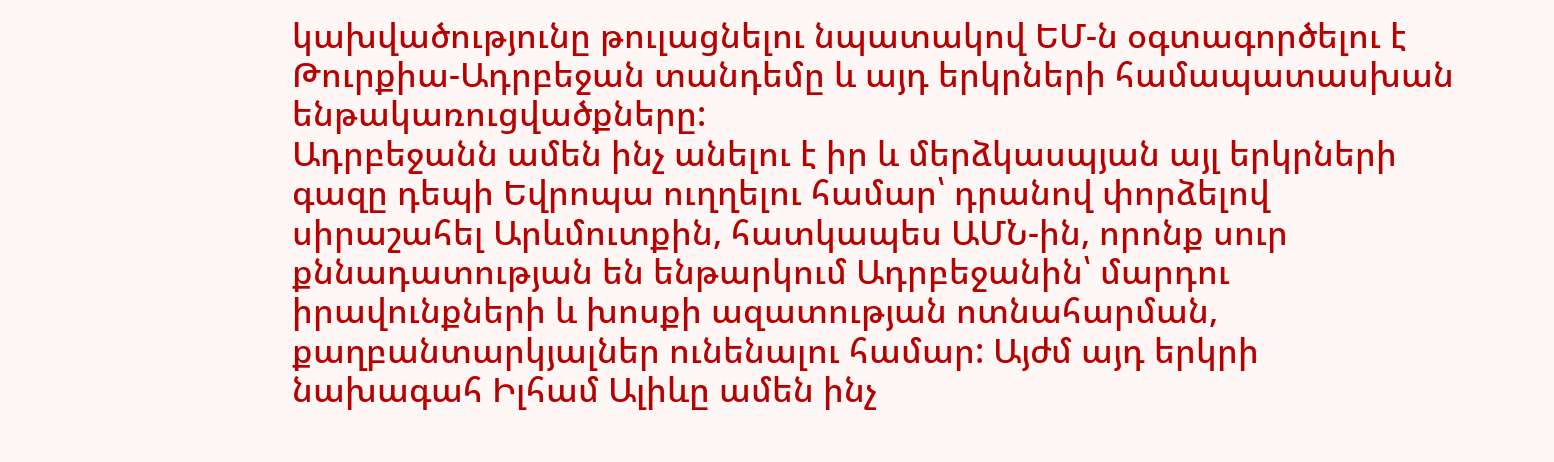կախվածությունը թուլացնելու նպատակով ԵՄ-ն օգտագործելու է Թուրքիա-Ադրբեջան տանդեմը և այդ երկրների համապատասխան ենթակառուցվածքները:
Ադրբեջանն ամեն ինչ անելու է իր և մերձկասպյան այլ երկրների գազը դեպի Եվրոպա ուղղելու համար՝ դրանով փորձելով սիրաշահել Արևմուտքին, հատկապես ԱՄՆ-ին, որոնք սուր քննադատության են ենթարկում Ադրբեջանին՝ մարդու իրավունքների և խոսքի ազատության ոտնահարման, քաղբանտարկյալներ ունենալու համար: Այժմ այդ երկրի նախագահ Իլհամ Ալիևը ամեն ինչ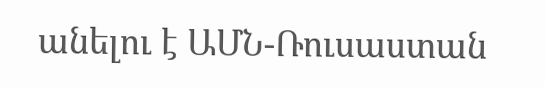անելու է ԱՄՆ-Ռուսաստան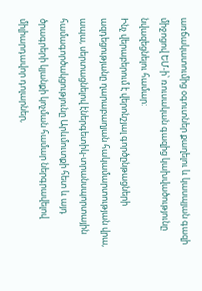առճակատումից օգուտներ քաղելու և կասպյան գազի միջոցով ԵՄ-ի՝ ռուսական գազից կախվածությունը նվազեցնելու համար:
Ինչ վերաբերում է վերոնշյալ գործընթացների ազդեցությանը ղարաբաղյան հակամարտության վրա, ապա, սերտացնելով էներգետիկ-տրանսպորտային համագործակցությունը Արևմուտքի հետ և այդ ծրագրերի կյանքի կոչման համար ներգրավելով միլիարդավոր դոլարներ,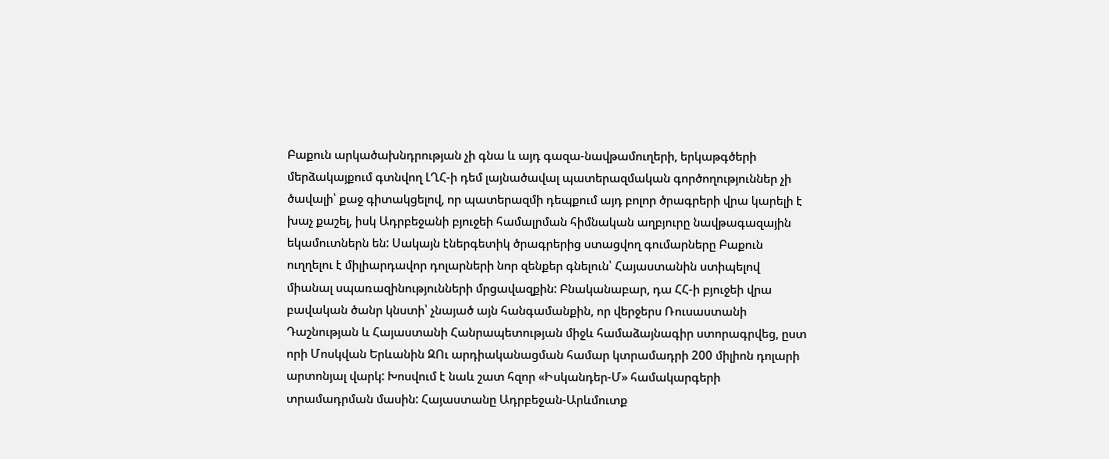Բաքուն արկածախնդրության չի գնա և այդ գազա-նավթամուղերի, երկաթգծերի մերձակայքում գտնվող ԼՂՀ-ի դեմ լայնածավալ պատերազմական գործողություններ չի ծավալի՝ քաջ գիտակցելով, որ պատերազմի դեպքում այդ բոլոր ծրագրերի վրա կարելի է խաչ քաշել, իսկ Ադրբեջանի բյուջեի համալրման հիմնական աղբյուրը նավթագազային եկամուտներն են: Սակայն էներգետիկ ծրագրերից ստացվող գումարները Բաքուն ուղղելու է միլիարդավոր դոլարների նոր զենքեր գնելուն՝ Հայաստանին ստիպելով միանալ սպառազինությունների մրցավազքին: Բնականաբար, դա ՀՀ-ի բյուջեի վրա բավական ծանր կնստի՝ չնայած այն հանգամանքին, որ վերջերս Ռուսաստանի Դաշնության և Հայաստանի Հանրապետության միջև համաձայնագիր ստորագրվեց, ըստ որի Մոսկվան Երևանին ԶՈւ արդիականացման համար կտրամադրի 200 միլիոն դոլարի արտոնյալ վարկ: Խոսվում է նաև շատ հզոր «Իսկանդեր-Մ» համակարգերի տրամադրման մասին: Հայաստանը Ադրբեջան-Արևմուտք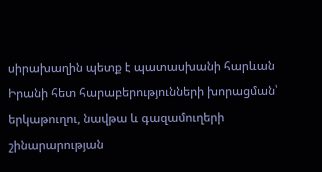սիրախաղին պետք է պատասխանի հարևան Իրանի հետ հարաբերությունների խորացման՝ երկաթուղու, նավթա և գազամուղերի շինարարության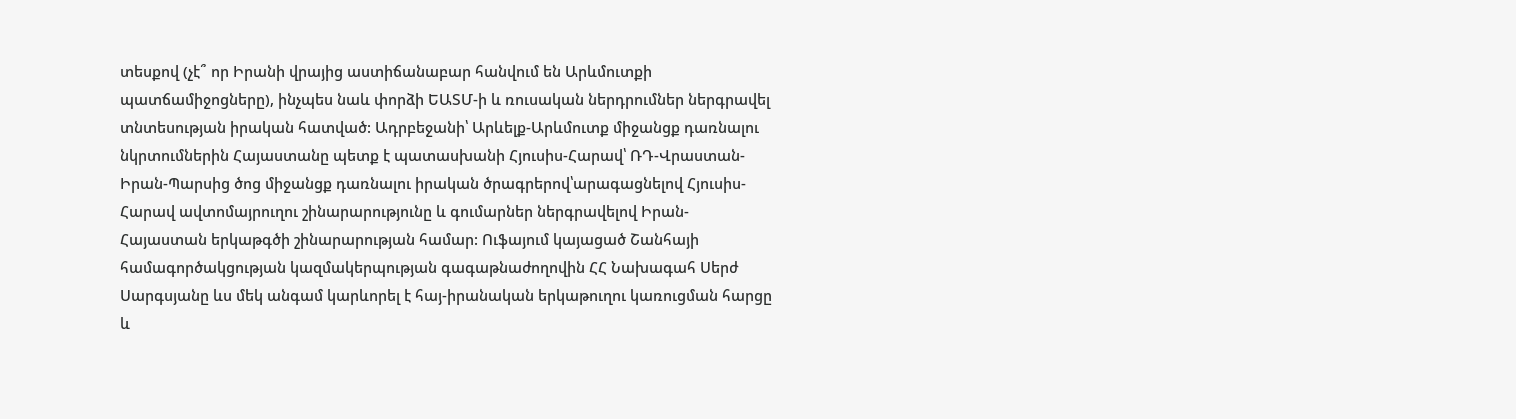տեսքով (չէ՞ որ Իրանի վրայից աստիճանաբար հանվում են Արևմուտքի պատճամիջոցները), ինչպես նաև փորձի ԵԱՏՄ-ի և ռուսական ներդրումներ ներգրավել տնտեսության իրական հատված: Ադրբեջանի՝ Արևելք-Արևմուտք միջանցք դառնալու նկրտումներին Հայաստանը պետք է պատասխանի Հյուսիս-Հարավ՝ ՌԴ-Վրաստան-Իրան-Պարսից ծոց միջանցք դառնալու իրական ծրագրերով՝արագացնելով Հյուսիս-Հարավ ավտոմայրուղու շինարարությունը և գումարներ ներգրավելով Իրան-Հայաստան երկաթգծի շինարարության համար: Ուֆայում կայացած Շանհայի համագործակցության կազմակերպության գագաթնաժողովին ՀՀ Նախագահ Սերժ Սարգսյանը ևս մեկ անգամ կարևորել է հայ-իրանական երկաթուղու կառուցման հարցը և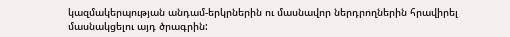կազմակերպության անդամ-երկրներին ու մասնավոր ներդրողներին հրավիրել մասնակցելու այդ ծրագրին: